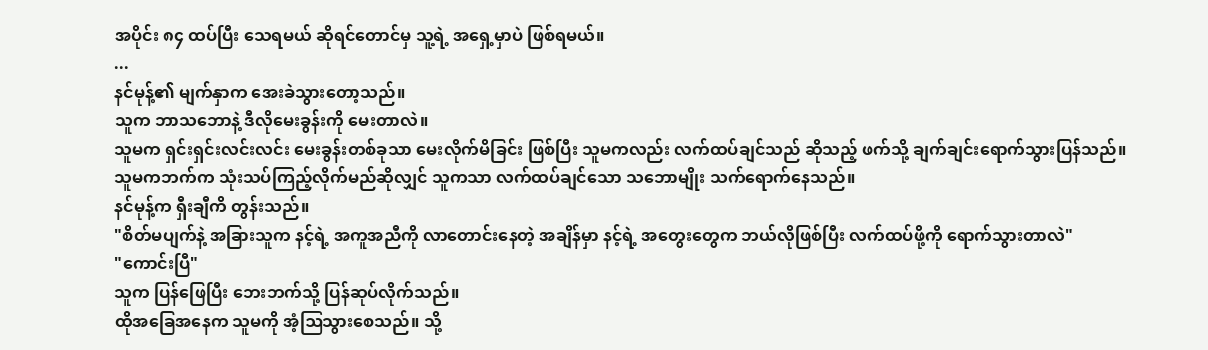အပိုင်း ၈၄ ထပ်ပြီး သေရမယ် ဆိုရင်တောင်မှ သူ့ရဲ့ အရှေ့မှာပဲ ဖြစ်ရမယ်။
...
နင်မုန့်၏ မျက်နှာက အေးခဲသွားတော့သည်။
သူက ဘာသဘောနဲ့ ဒီလိုမေးခွန်းကို မေးတာလဲ။
သူမက ရှင်းရှင်းလင်းလင်း မေးခွန်းတစ်ခုသာ မေးလိုက်မိခြင်း ဖြစ်ပြီး သူမကလည်း လက်ထပ်ချင်သည် ဆိုသည့် ဖက်သို့ ချက်ချင်းရောက်သွားပြန်သည်။
သူမကဘက်က သုံးသပ်ကြည့်လိုက်မည်ဆိုလျှင် သူကသာ လက်ထပ်ချင်သော သဘောမျိုး သက်ရောက်နေသည်။
နင်မုန့်က ရှီးချီကိ တွန်းသည်။
"စိတ်မပျက်နဲ့ အခြားသူက နင့်ရဲ့ အကူအညီကို လာတောင်းနေတဲ့ အချိန်မှာ နင့်ရဲ့ အတွေးတွေက ဘယ်လိုဖြစ်ပြီး လက်ထပ်ဖို့ကို ရောက်သွားတာလဲ"
"ကောင်းပြီ"
သူက ပြန်ဖြေပြီး ဘေးဘက်သို့ ပြန်ဆုပ်လိုက်သည်။
ထိုအခြေအနေက သူမကို အံ့ဩသွားစေသည်။ သို့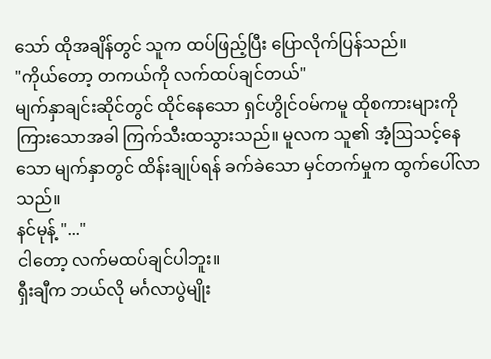သော် ထိုအချိန်တွင် သူက ထပ်ဖြည့်ပြီး ပြောလိုက်ပြန်သည်။
"ကိုယ်တော့ တကယ်ကို လက်ထပ်ချင်တယ်"
မျက်နှာချင်းဆိုင်တွင် ထိုင်နေသော ရှင်ဟွိုင်ဝမ်ကမူ ထိုစကားများကို ကြားသောအခါ ကြက်သီးထသွားသည်။ မူလက သူ၏ အံ့ဩသင့်နေသော မျက်နှာတွင် ထိန်းချုပ်ရန် ခက်ခဲသော မှင်တက်မှုက ထွက်ပေါ်လာသည်။
နင်မုန့် "..."
ငါတော့ လက်မထပ်ချင်ပါဘူး။
ရှီးချီက ဘယ်လို မင်္ဂလာပွဲမျိုး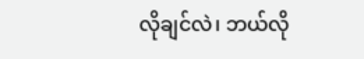လိုချင်လဲ၊ ဘယ်လို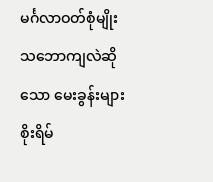မင်္ဂလာဝတ်စုံမျိုး သဘောကျလဲဆိုသော မေးခွန်းများ စိုးရိမ်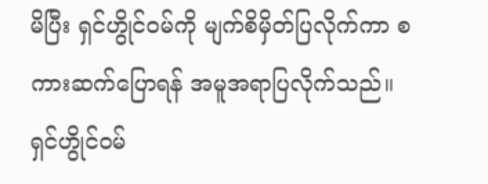မိပြီး ရှင်ဟွိုင်ဝမ်ကို မျက်စိမှိတ်ပြလိုက်ကာ စကားဆက်ပြောရန် အမူအရာပြလိုက်သည်။
ရှင်ဟွိုင်ဝမ်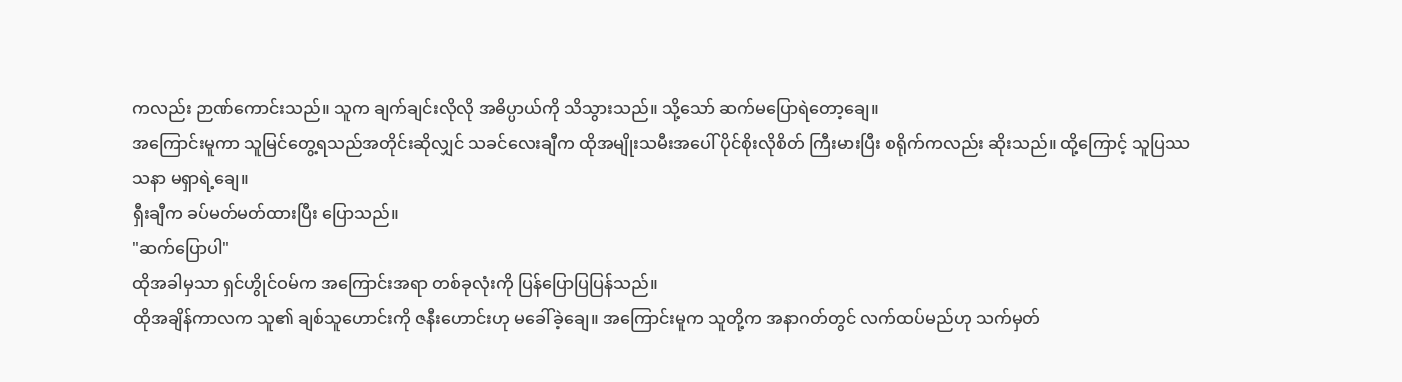ကလည်း ဉာဏ်ကောင်းသည်။ သူက ချက်ချင်းလိုလို အဓိပ္ပာယ်ကို သိသွားသည်။ သို့သော် ဆက်မပြောရဲတော့ချေ။
အကြောင်းမူကာ သူမြင်တွေ့ရသည်အတိုင်းဆိုလျှင် သခင်လေးချီက ထိုအမျိုးသမီးအပေါ် ပိုင်စိုးလိုစိတ် ကြီးမားပြီး စရိုက်ကလည်း ဆိုးသည်။ ထို့ကြောင့် သူပြဿသနာ မရှာရဲ့ချေ။
ရှီးချီက ခပ်မတ်မတ်ထားပြီး ပြောသည်။
"ဆက်ပြောပါ"
ထိုအခါမှသာ ရှင်ဟွိုင်ဝမ်က အကြောင်းအရာ တစ်ခုလုံးကို ပြန်ပြောပြပြန်သည်။
ထိုအချိန်ကာလက သူ၏ ချစ်သူဟောင်းကို ဇနီးဟောင်းဟု မခေါ်ခဲ့ချေ။ အကြောင်းမူက သူတို့က အနာဂတ်တွင် လက်ထပ်မည်ဟု သက်မှတ်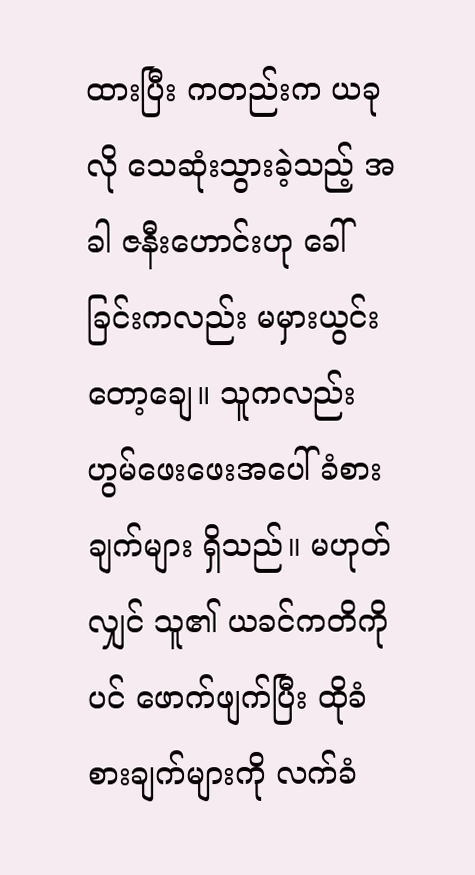ထားပြီး ကတည်းက ယခုလို သေဆုံးသွားခဲ့သည့် အခါ ဇနီးဟောင်းဟု ခေါ်ခြင်းကလည်း မမှားယွင်းတော့ချေ။ သူကလည်း ဟွမ်ဖေးဖေးအပေါ် ခံစားချက်များ ရှိသည်။ မဟုတ်လျှင် သူ၏ ယခင်ကတိကိုပင် ဖောက်ဖျက်ပြီး ထိုခံစားချက်များကို လက်ခံ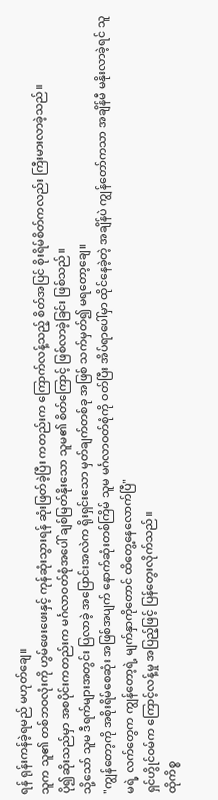ရန် ရုန်းကန်ခဲ့ရမည် မဟုတ်ချေ။
သူက သူ၏ တစ်ဘဝလုံးကို ဟွမ်ဖေးဖေးနှင့် ကုန်ဆုံးသွားရန် ဆုံးဖြတ်ခဲ့ပြီး ကတည်းက ကြောက်လန့်သည့် စိတ်အပြင် စိုးရိမ်စိတ်ကလည်း ကြီးမားလာခဲ့သည်။
ပို၍ဆိုးသည်မှာ အစပိုင်းကတည်းက မင်္ဂလာဝတ်စုံအပေါ် ချစ်မြတ်နိုးသော သူမ၏ စိတ်ကြောင့် ဖြစ်လာခဲ့ခြင်း ဖြစ်သည်။
သို့သော် သူမ ဒီရက်များအတွင်း ပြလာခဲ့ အပြောင်းအလဲက ရိုးရှင်းသော မှတ်ချက်တစ်ခု အဖြစ် သက်မှတ်၍ မရတော့ချေ။
"ကျွန်တော့ကို အစိုးရိမ်စေဆုံး အဖြစ်အပျက် နောက်ဆုံးတစ်ကြိမ် သူမ မင်္ဂလာဝတ်စုံကို ဝတ်ပြီး အိပ်ရာပေါ်မှာ ထိုင်နေခဲ့တဲ့ အချိန်ပဲ ကျွန်တော်ကသာ အချိန်မီ မနိုးလာခဲ့ရင် သူမရဲ့ လက်တွေက ကျွန်တော့ရဲ့ မျက်နှာကိုတောင် ထိတွေ့နေလောက်ပြီ"
ရှင်ဟွိုင်ဝမ်က ကြောင့်လန့်မှု အပြည့်ဖြင့် ပြန်တွေးလိုက်သည်။
ထိုကိစ္စ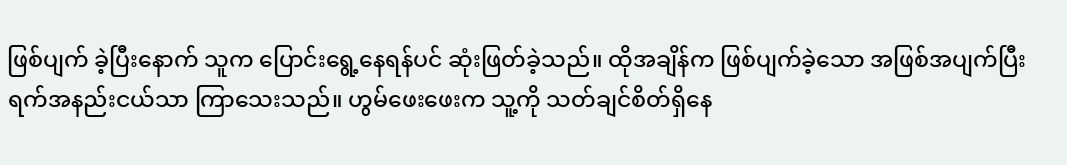ဖြစ်ပျက် ခဲ့ပြီးနောက် သူက ပြောင်းရွေ့နေရန်ပင် ဆုံးဖြတ်ခဲ့သည်။ ထိုအချိန်က ဖြစ်ပျက်ခဲ့သော အဖြစ်အပျက်ပြီး ရက်အနည်းငယ်သာ ကြာသေးသည်။ ဟွမ်ဖေးဖေးက သူ့ကို သတ်ချင်စိတ်ရှိနေ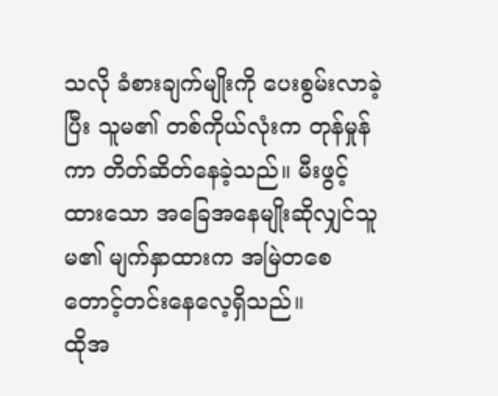သလို ခံစားချက်မျိုးကို ပေးစွမ်းလာခဲ့ပြီး သူမ၏ တစ်ကိုယ်လုံးက တုန်မှုန်ကာ တိတ်ဆိတ်နေခဲ့သည်။ မီးဖွင့်ထားသော အခြေအနေမျိုးဆိုလျှင်သူမ၏ မျက်နှာထားက အမြဲတစေ တောင့်တင်းနေလေ့ရှိသည်။
ထိုအ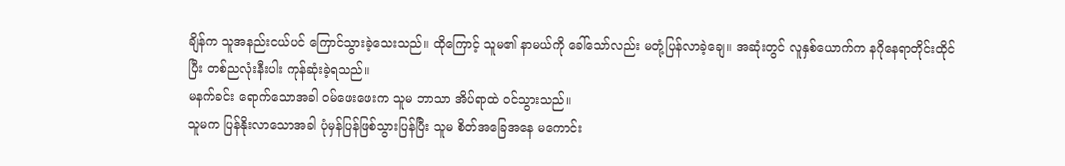ချိန်က သူအနည်းငယ်ပင် ကြောင်သွားခဲ့သေးသည်။ ထိုကြောင့် သူမ၏ နာမယ်ကို ခေါ်သော်လည်း မတုံ့ပြန်လာခဲ့ချေ။ အဆုံးတွင် လူနှစ်ယောက်က နဂိုနေရာတိုင်းထိုင်ပြီး တစ်ညလုံးနီးပါး ကုန်ဆုံးခဲ့ရသည်။
မနက်ခင်း ရောက်သောအခါ ဝမ်ဖေးဖေးက သူမ ဘာသာ အိပ်ရာထဲ ဝင်သွားသည်။
သူမက ပြန်နိုးလာသောအခါ ပုံမှန်ပြန်ဖြစ်သွားပြန်ပြီး သူမ စိတ်အခြေအနေ မကောင်း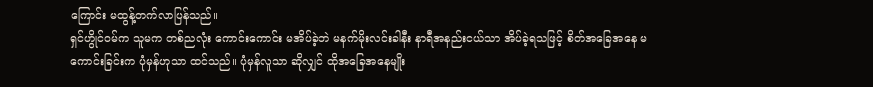ကြောင်း မထွန့်တက်လာပြန်သည်။
ရှင်ဟွိုင်ဝမ်က သူမက တစ်ညလုံး ကောင်းကောင်း မအိပ်ခဲ့ဘဲ မနက်မိုးလင်းခါနီး နာရီအနည်းငယ်သာ အိပ်ခဲ့ရသဖြင့် စိတ်အခြေအနေ မကောင်းခြင်းက ပုံမှန်ဟုသာ ထင်သည်။ ပုံမှန်လူသာ ဆိုလျှင် ထိုအခြေအနေမျိုး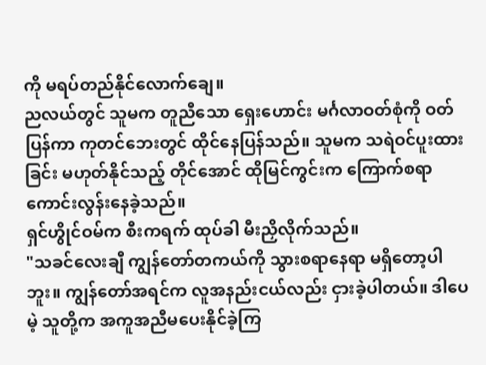ကို မရပ်တည်နိုင်လောက်ချေ။
ညလယ်တွင် သူမက တူညီသော ရှေးဟောင်း မင်္ဂလာဝတ်စုံကို ဝတ်ပြန်ကာ ကုတင်ဘေးတွင် ထိုင်နေပြန်သည်။ သူမက သရဲဝင်ပူးထားခြင်း မဟုတ်နိုင်သည့် တိုင်အောင် ထိုမြင်ကွင်းက ကြောက်စရာ ကောင်းလွန်းနေခဲ့သည်။
ရှင်ဟွိုင်ဝမ်က စီးကရက် ထုပ်ခါ မီးညှိလိုက်သည်။
"သခင်လေးချီ ကျွန်တော်တကယ်ကို သွားစရာနေရာ မရှိတော့ပါဘူး။ ကျွန်တော်အရင်က လူအနည်းငယ်လည်း ငှားခဲ့ပါတယ်။ ဒါပေမဲ့ သူတို့က အကူအညီမပေးနိုင်ခဲ့ကြ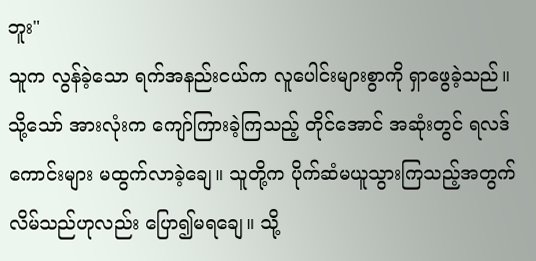ဘူး"
သူက လွန်ခဲ့သော ရက်အနည်းငယ်က လူပေါင်းများစွာကို ရှာဖွေခဲ့သည်။ သို့သော် အားလုံးက ကျော်ကြားခဲ့ကြသည့် တိုင်အောင် အဆုံးတွင် ရလဒ်ကောင်းများ မထွက်လာခဲ့ချေ။ သူတို့က ပိုက်ဆံမယူသွားကြသည့်အတွက် လိမ်သည်ဟုလည်း ပြော၍မရချေ။ သို့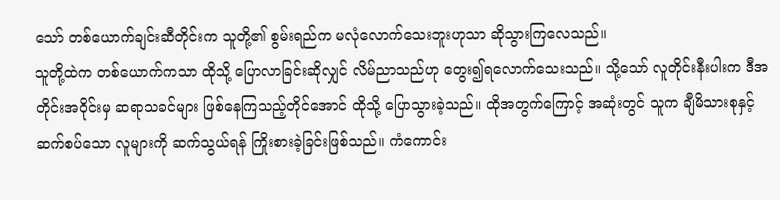သော် တစ်ယောက်ချင်းဆီတိုင်းက သူတို့၏ စွမ်းရည်က မလုံလောက်သေးဘူးဟုသာ ဆိုသွားကြလေသည်။
သူတို့ထဲက တစ်ယောက်ကသာ ထိုသို့ ပြောလာခြင်းဆိုလျှင် လိမ်ညာသည်ဟု တွေး၍ရလောက်သေးသည်။ သို့သော် လူတိုင်းနီးပါးက ဒီအတိုင်းအဝိုင်းမှ ဆရာသခင်များ ဖြစ်နေကြသည့်တိုင်အောင် ထိုသို့ ပြောသွားခဲ့သည်။ ထိုအတွက်ကြောင့် အဆုံးတွင် သူက ချီမိသားစုနှင့် ဆက်စပ်သော လူများကို ဆက်သွယ်ရန် ကြိုးစားခဲ့ခြင်းဖြစ်သည်။ ကံကောင်း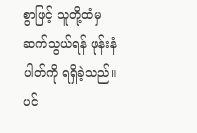စွာဖြင့် သူတို့ထံမှ ဆက်သွယ်ရန် ဖုန်းနံပါတ်ကို ရရှိခဲ့သည်။
ပင်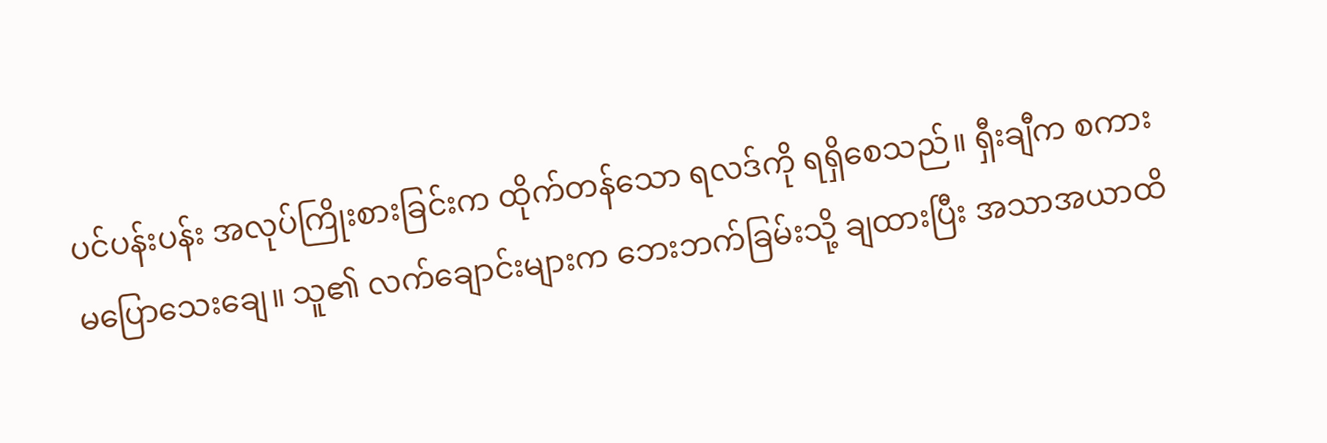ပင်ပန်းပန်း အလုပ်ကြိုးစားခြင်းက ထိုက်တန်သော ရလဒ်ကို ရရှိစေသည်။ ရှီးချီက စကားမပြောသေးချေ။ သူ၏ လက်ချောင်းများက ဘေးဘက်ခြမ်းသို့ ချထားပြီး အသာအယာထိ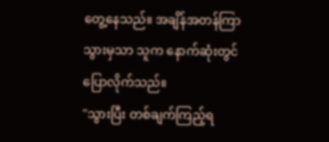တွေ့နေသည်။ အချိန်အတန်ကြာသွားမှသာ သူက နောက်ဆုံးတွင် ပြောလိုက်သည်။
"သွားပြီး တစ်ချက်ကြည့်ရ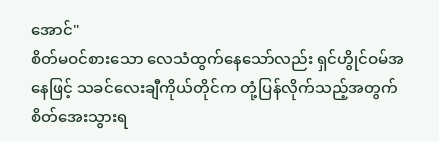အောင်"
စိတ်မဝင်စားသော လေသံထွက်နေသော်လည်း ရှင်ဟွိုင်ဝမ်အနေဖြင့် သခင်လေးချီကိုယ်တိုင်က တုံ့ပြန်လိုက်သည့်အတွက် စိတ်အေးသွားရ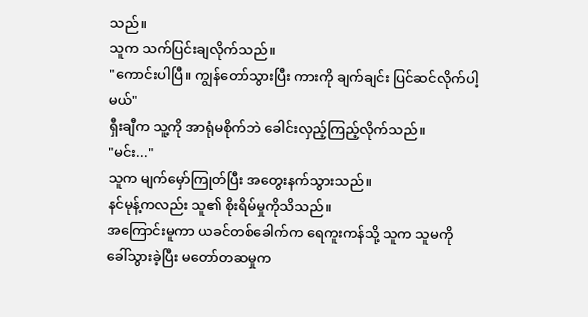သည်။
သူက သက်ပြင်းချလိုက်သည်။
"ကောင်းပါပြီ။ ကျွန်တော်သွားပြီး ကားကို ချက်ချင်း ပြင်ဆင်လိုက်ပါ့မယ်"
ရှီးချီက သူ့ကို အာရုံမစိုက်ဘဲ ခေါင်းလှည့်ကြည့်လိုက်သည်။
"မင်း..."
သူက မျက်မှော်ကြုတ်ပြီး အတွေးနက်သွားသည်။
နင်မုန့်ကလည်း သူ၏ စိုးရိမ်မှုကိုသိသည်။
အကြောင်းမူကာ ယခင်တစ်ခေါက်က ရေကူးကန်သို့ သူက သူမကို ခေါ်သွားခဲ့ပြီး မတော်တဆမှုက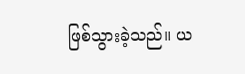ဖြစ်သွားခဲ့သည်။ ယ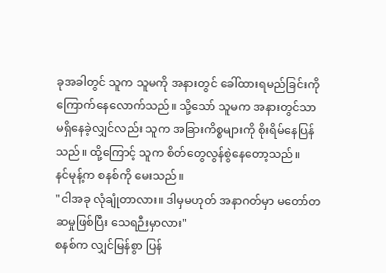ခုအခါတွင် သူက သူမကို အနားတွင် ခေါ်ထားရမည်ခြင်းကို ကြောက်နေလောက်သည်။ သို့သော် သူမက အနားတွင်သာ မရှိနေခဲ့လျှင်လည်း သူက အခြားကိစ္စများကို စိုးရိမ်နေပြန်သည်။ ထို့ကြောင့် သူက စိတ်တွေလွန်စွဲနေတော့သည်။
နင်မုန့်က စနစ်ကို မေးသည်။
"ငါအခု လုံချုံတာလား။ ဒါမှမဟုတ် အနာဂတ်မှာ မတော်တဆမှုဖြစ်ပြီး သေရဉီးမှာလား"
စနစ်က လျှင်မြန်စွာ ပြန်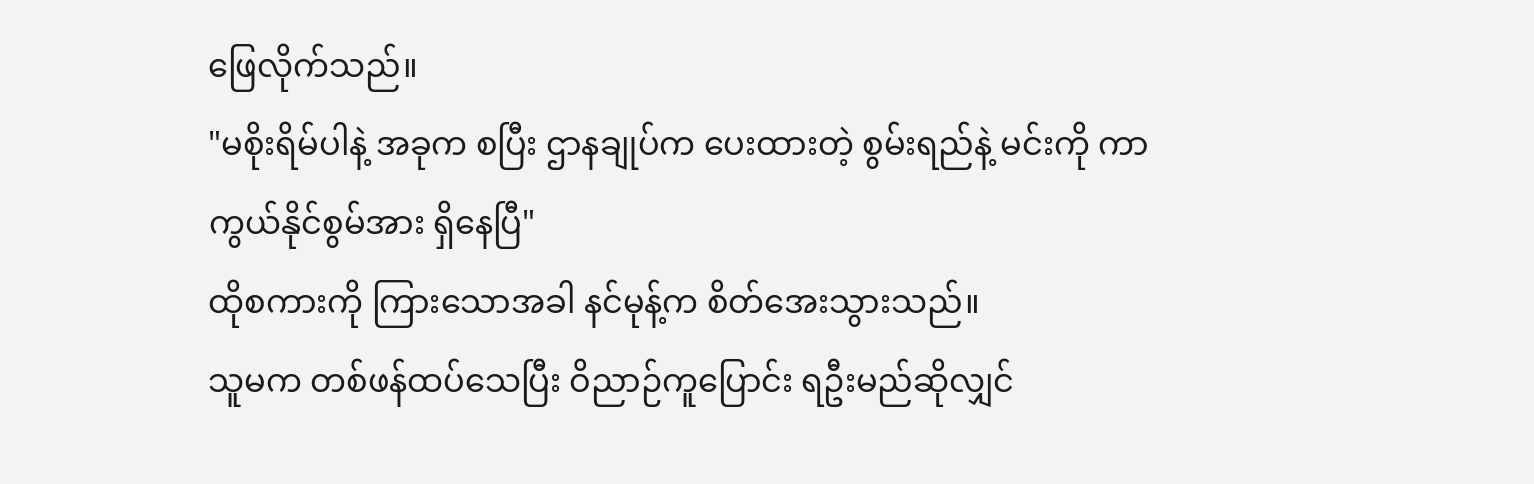ဖြေလိုက်သည်။
"မစိုးရိမ်ပါနဲ့ အခုက စပြီး ဌာနချုပ်က ပေးထားတဲ့ စွမ်းရည်နဲ့ မင်းကို ကာကွယ်နိုင်စွမ်အား ရှိနေပြီ"
ထိုစကားကို ကြားသောအခါ နင်မုန့်က စိတ်အေးသွားသည်။
သူမက တစ်ဖန်ထပ်သေပြီး ဝိညာဉ်ကူပြောင်း ရဦးမည်ဆိုလျှင်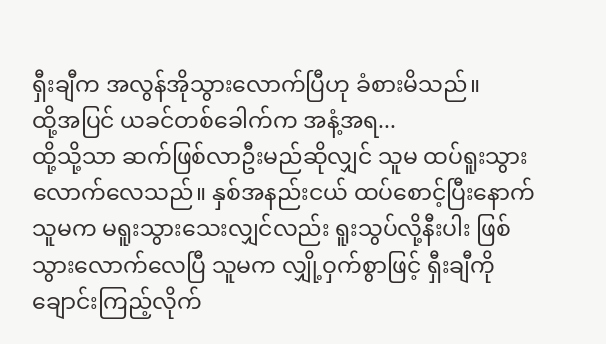ရှီးချီက အလွန်အိုသွားလောက်ပြီဟု ခံစားမိသည်။
ထို့အပြင် ယခင်တစ်ခေါက်က အနံ့အရ...
ထို့သို့သာ ဆက်ဖြစ်လာဦးမည်ဆိုလျှင် သူမ ထပ်ရူးသွားလောက်လေသည်။ နှစ်အနည်းငယ် ထပ်စောင့်ပြီးနောက် သူမက မရူးသွားသေးလျှင်လည်း ရူးသွပ်လို့နီးပါး ဖြစ်သွားလောက်လေပြီ သူမက လျှို့ဝှက်စွာဖြင့် ရှီးချီကို ချောင်းကြည့်လိုက်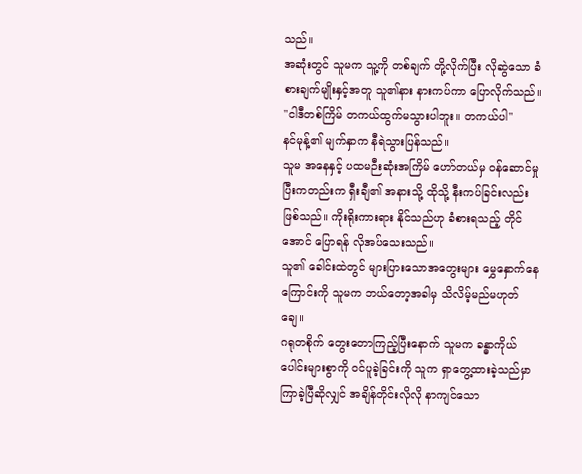သည်။
အဆုံးတွင် သူမက သူ့ကို တစ်ချက် တို့လိုက်ပြီး လိုဆွဲသော ခံစားချက်မျိုးနှင့်အတူ သူ၏နား နားကပ်ကာ ပြောလိုက်သည်။
"ငါဒီတစ်ကြိမ် တကယ်ထွက်မသွားပါဘူး။ တကယ်ပါ"
နင်မုန့်၏ မျက်နှာက နီရဲသွားပြန်သည်။
သူမ အနေနှင့် ပထမဉီးဆုံးအကြိမ် ဟော်တယ်မှ ဝန်ဆောင်မှု ပြီးကတည်းက ရှီးချီ၏ အနားသို့ ထိုသို့ နီးကပ်ခြင်းလည်း ဖြစ်သည်။ ကိုးရိုးကားရား နိုင်သည်ဟု ခံစားရသည့် တိုင်အောင် ပြောရန် လိုအပ်သေးသည်။
သူ၏ ခေါင်းထဲတွင် များပြားသောအတွေးများ မွှေနှောက်နေကြောင်းကို သူမက ဘယ်တော့အခါမှ သိလိမ့်မည်မဟုတ်ချေ။
ဂရုတစိုက် တွေးတောကြည့်ပြီးနောက် သူမက ခန္ဓာကိုယ်ပေါင်းများစွာကို ဝင်ပူခဲ့ခြင်းကို သူက ရှာတွေ့ထားခဲ့သည်မှာ ကြာခဲ့ပြီဆိုလျှင် အချိန်တိုင်းလိုလို နာကျင်သော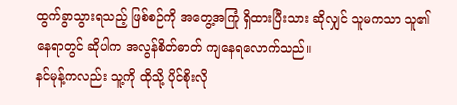ထွက်ခွာသွားရသည့် ဖြစ်စဉ်ကို အတွေ့အကြုံ ရှိထားပြီးသား ဆိုလျှင် သူမကသာ သူ၏ နေရာတွင် ဆိုပါက အလွန်စိတ်ဓာတ် ကျနေရလောက်သည်။
နင်မုန့်ကလည်း သူ့ကို ထိုသို့ ပိုင်စိုးလို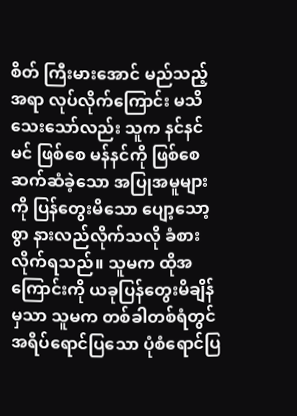စိတ် ကြီးမားအောင် မည်သည့် အရာ လုပ်လိုက်ကြောင်း မသိသေးသော်လည်း သူက နင်နင်မင် ဖြစ်စေ မန်နင်ကို ဖြစ်စေ ဆက်ဆံခဲ့သော အပြုအမူများကို ပြန်တွေးမိသော ပျော့သော့စွာ နားလည်လိုက်သလို ခံစားလိုက်ရသည်။ သူမက ထိုအကြောင်းကို ယခုပြန်တွေးမိချိန်မှသာ သူမက တစ်ခါတစ်ရံတွင် အရိပ်ရောင်ပြသော ပုံစံရောင်ပြ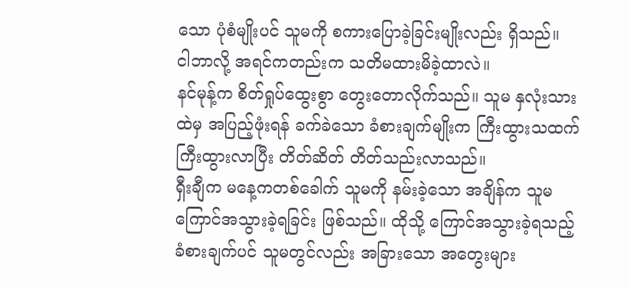သော ပုံစံမျိုးပင် သူမကို စကားပြောခဲ့ခြင်းမျိုးလည်း ရှိသည်။
ငါဘာလို့ အရင်ကတည်းက သတိမထားမိခဲ့ထာလဲ။
နင်မုန့်က စိတ်ရှုပ်ထွေးစွာ တွေးတောလိုက်သည်။ သူမ နှလုံးသားထဲမှ အပြည့်ဖုံးရန် ခက်ခဲသော ခံစားချက်မျိုးက ကြီးထွားသထက် ကြီးထွားလာပြီး တိတ်ဆိတ် တိတ်သည်းလာသည်။
ရှီးချီက မနေ့ကတစ်ခေါက် သူမကို နမ်းခဲ့သော အချိန်က သူမ ကြောင်အသွားခဲ့ရခြင်း ဖြစ်သည်။ ထိုသို့ ကြောင်အသွားခဲ့ရသည့် ခံစားချက်ပင် သူမတွင်လည်း အခြားသော အတွေးများ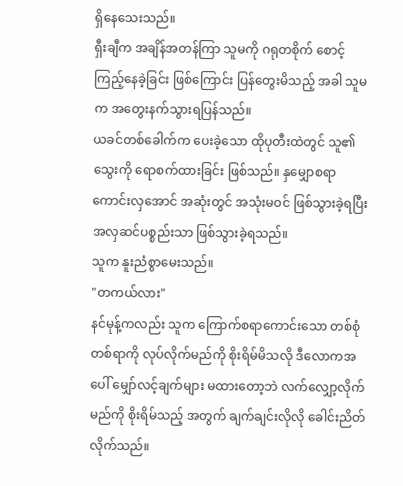ရှိနေသေးသည်။
ရှီးချီက အချိန်အတန်ကြာ သူမကို ဂရုတစိုက် စောင့်ကြည့်နေခဲ့ခြင်း ဖြစ်ကြောင်း ပြန်တွေးမိသည့် အခါ သူမက အတွေးနက်သွားရပြန်သည်။
ယခင်တစ်ခေါက်က ပေးခဲ့သော ထိုပုတီးထဲတွင် သူ၏ သွေးကို ရောစက်ထားခြင်း ဖြစ်သည်။ နှမျှောစရာကောင်းလှအောင် အဆုံးတွင် အသုံးမဝင် ဖြစ်သွားခဲ့ရပြီး အလှဆင်ပစ္စည်းသာ ဖြစ်သွားခဲ့ရသည်။
သူက နူးညံစွာမေးသည်။
"တကယ်လား"
နင်မုန့်ကလည်း သူက ကြောက်စရာကောင်းသော တစ်စုံတစ်ရာကို လုပ်လိုက်မည်ကို စိုးရိမ်မိသလို ဒီလောကအပေါ် မျှော်လင့်ချက်များ မထားတော့ဘဲ လက်လျှော့လိုက်မည်ကို စိုးရိမ်သည့် အတွက် ချက်ချင်းလိုလို ခေါင်းညိတ်လိုက်သည်။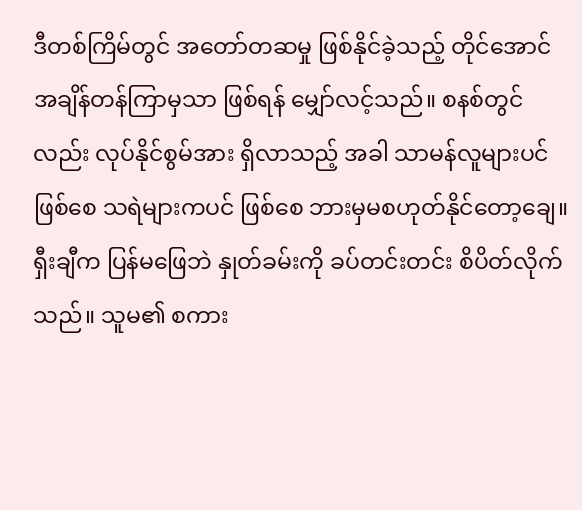ဒီတစ်ကြိမ်တွင် အတော်တဆမှု ဖြစ်နိုင်ခဲ့သည့် တိုင်အောင် အချိန်တန်ကြာမှသာ ဖြစ်ရန် မျှော်လင့်သည်။ စနစ်တွင်လည်း လုပ်နိုင်စွမ်အား ရှိလာသည့် အခါ သာမန်လူများပင် ဖြစ်စေ သရဲများကပင် ဖြစ်စေ ဘားမှမစဟုတ်နိုင်တော့ချေ။
ရှီးချီက ပြန်မဖြေဘဲ နှုတ်ခမ်းကို ခပ်တင်းတင်း စိပိတ်လိုက်သည်။ သူမ၏ စကား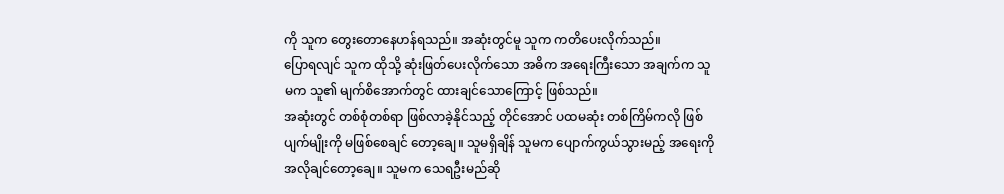ကို သူက တွေးတောနေဟန်ရသည်။ အဆုံးတွင်မူ သူက ကတိပေးလိုက်သည်။
ပြောရလျင် သူက ထိုသို့ ဆုံးဖြတ်ပေးလိုက်သော အဓိက အရေးကြီးသော အချက်က သူမက သူ၏ မျက်စိအောက်တွင် ထားချင်သောကြောင့် ဖြစ်သည်။
အဆုံးတွင် တစ်စုံတစ်ရာ ဖြစ်လာခဲ့နိုင်သည့် တိုင်အောင် ပထမဆုံး တစ်ကြိမ်ကလို ဖြစ်ပျက်မျိုးကို မဖြစ်စေချင် တော့ချေ။ သူမရှိချိန် သူမက ပျောက်ကွယ်သွားမည့် အရေးကို အလိုချင်တော့ချေ။ သူမက သေရဦးမည်ဆို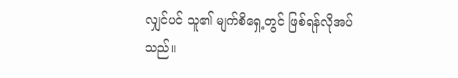လျှင်ပင် သူ၏ မျက်စိရှေ့တွင် ဖြစ်ရန်လိုအပ်သည်။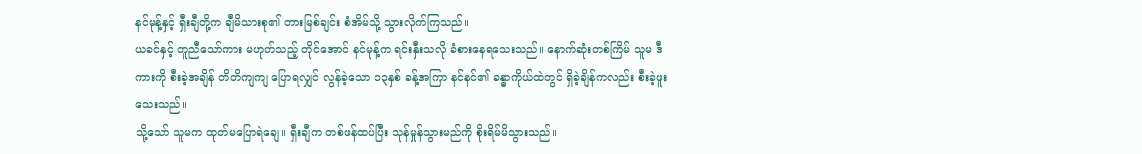နင်မုန့်နှင့် ရှီးချီတို့က ချီမိသားစု၏ တားမြစ်ချင်း စံအိမ်သို့ သွားလိုက်ကြသည်။
ယခင်နှင့် တူညီသော်ကား မဟုတ်သည့် တိုင်အောင် နင်မုန့်က ရင်းနှီးသလို ခံစားနေရသေးသည်။ နောက်ဆုံးတစ်ကြိမ် သူမ ဒီကားကို စီးခဲ့အချိန် တိတိကျကျ ပြောရလျှင် လွန်ခဲ့သော ၁၃နှစ် ခန့်အကြာ နင်နင်၏ ခန္ဓာကိုယ်ထဲတွင် ရှိခဲ့ချိန်ကလည်း စီးခဲ့ဖူးသေးသည်။
သို့သော် သူမက ထုတ်မပြောရဲချေ။ ရှီးချီက တစ်ဖန်ထပ်ပြီး သုန်မှုန်သွားမည်ကို စိုးရိမ်မိသွားသည်။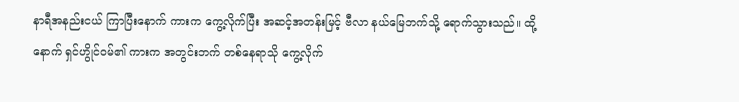နာရီအနည်းငယ် ကြာပြီးနောက် ကားက ကွေ့လိုက်ပြီး အဆင့်အတန်းမြင့် ဗီလာ နယ်မြေဘက်သို့ ရောက်သွားသည်။ ထို့နောက် ရှင်ဟွိုင်ဝမ်၏ ကားက အတွင်းဘက် တစ်နေရာသို ကွေ့လိုက်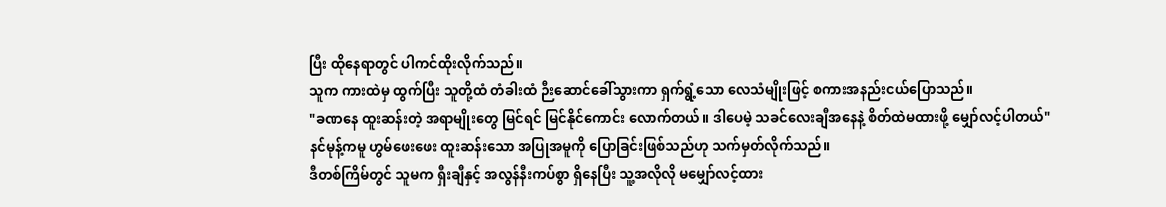ပြီး ထိုနေရာတွင် ပါကင်ထိုးလိုက်သည်။
သူက ကားထဲမှ ထွက်ပြီး သူတို့ထံ တံခါးထံ ဉီးဆောင်ခေါ်သွားကာ ရှက်ရွံ့သော လေသံမျိုးဖြင့် စကားအနည်းငယ်ပြောသည်။
"ခဏနေ ထူးဆန်းတဲ့ အရာမျိုးတွေ မြင်ရင် မြင်နိုင်ကောင်း လောက်တယ်။ ဒါပေမဲ့ သခင်လေးချီအနေနဲ့ စိတ်ထဲမထားဖို့ မျှော်လင့်ပါတယ်"
နင်မုန့်ကမူ ဟွမ်ဖေးဖေး ထူးဆန်းသော အပြုအမူကို ပြောခြင်းဖြစ်သည်ဟု သက်မှတ်လိုက်သည်။
ဒီတစ်ကြိမ်တွင် သူမက ရှီးချီနှင့် အလွန်နီးကပ်စွာ ရှိနေပြီး သူ့အလိုလို မမျှော်လင့်ထား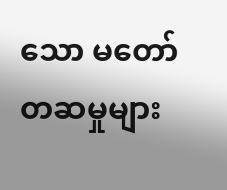သော မတော်တဆမှုများ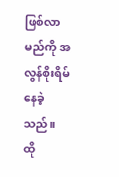ဖြစ်လာမည်ကို အလွန်စိုးရိမ် နေခဲ့သည်။ ထို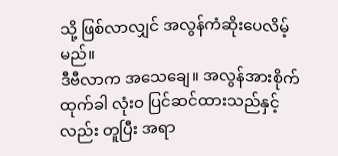သို့ ဖြစ်လာလျှင် အလွန်ကံဆိုးပေလိမ့်မည်။
ဒီဗီလာက အသေချေ။ အလွန်အားစိုက်ထုက်ခါ လုံးဝ ပြင်ဆင်ထားသည်နှင့်လည်း တူပြီး အရာ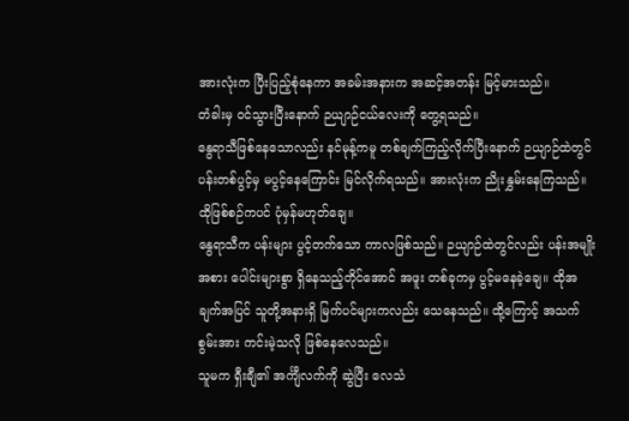အားလုံးက ပြီးပြည့်စုံနေကာ အခမ်းအနားက အဆင့်အတန်း မြင့်မားသည်။
တံခါးမှ ဝင်သွားပြီးနောက် ဉယျာဉ်ငယ်လေးကို တွေ့ရသည်။
နွေရာသီဖြစ်နေသောလည်း နင်မုန့်ကမူ တစ်ချက်ကြည့်လိုက်ပြီးနောက် ဉယျာဉ်ထဲတွင် ပန်းတစ်ပွင့်မှ မပွင့်နေကြောင်း မြင်လိုက်ရသည်။ အားလုံးက ညိုးနွှမ်းနေကြသည်။ ထိုဖြစ်စဉ်ကပင် ပုံမှန်မဟုတ်ချေ။
နွေရာသီက ပန်းများ ပွင့်တက်သော ကာလဖြစ်သည်။ ဉယျာဉ်ထဲတွင်လည်း ပန်းအမျိုးအစား ပေါင်းများစွာ ရှိနေသည့်တိုင်အောင် အဖူး တစ်ခုကမှ ပွင့်မနေခဲ့ချေ။ ထိုအချက်အပြင် သူတို့အနားရှိ မြက်ပင်များကလည်း သေနေသည်။ ထို့ကြောင့် အသက်စွမ်းအား ကင်းမဲ့သလို ဖြစ်နေလေသည်။
သူမက ရှီးချီ၏ အင်္ကျီလက်ကို ဆွဲပြီး လေသံ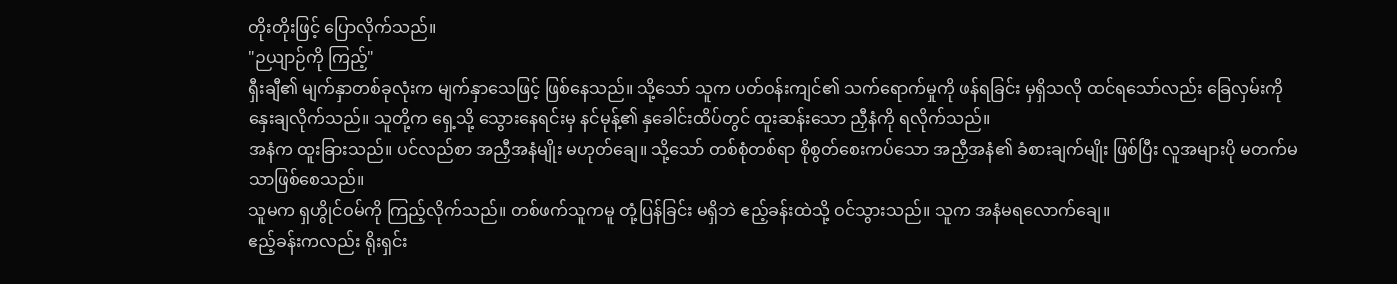တိုးတိုးဖြင့် ပြောလိုက်သည်။
"ဉယျာဉ်ကို ကြည့်"
ရှီးချီ၏ မျက်နှာတစ်ခုလုံးက မျက်နှာသေဖြင့် ဖြစ်နေသည်။ သို့သော် သူက ပတ်ဝန်းကျင်၏ သက်ရောက်မှုကို ဖန်ရခြင်း မှရှိသလို ထင်ရသော်လည်း ခြေလှမ်းကို နှေးချလိုက်သည်။ သူတို့က ရှေ့သို့ သွေားနေရင်းမှ နင်မုန့်၏ နှခေါင်းထိပ်တွင် ထူးဆန်းသော ညှီနံကို ရလိုက်သည်။
အနံက ထူးခြားသည်။ ပင်လည်စာ အညှီအနံမျိုး မဟုတ်ချေ။ သို့သော် တစ်စုံတစ်ရာ စိုစွတ်စေးကပ်သော အညှီအနံ၏ ခံစားချက်မျိုး ဖြစ်ပြီး လူအများပို မတက်မသာဖြစ်စေသည်။
သူမက ရှဟွိုင်ဝမ်ကို ကြည့်လိုက်သည်။ တစ်ဖက်သူကမူ တုံ့ပြန်ခြင်း မရှိဘဲ ဧည့်ခန်းထဲသို့ ဝင်သွားသည်။ သူက အနံမရလောက်ချေ။
ဧည့်ခန်းကလည်း ရိုးရှင်း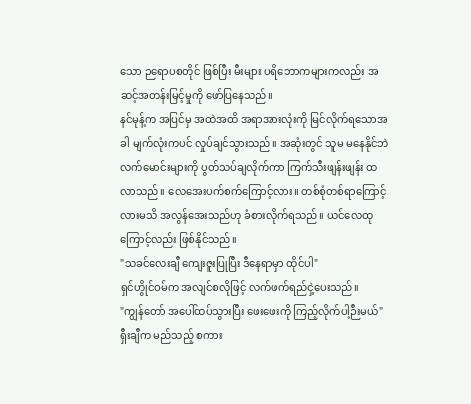သော ဉရောပစတိုင် ဖြစ်ပြီး မီးများ ပရိဘောကများကလည်း အဆင့်အတန်းမြင့်မှုကို ဖော်ပြနေသည်။
နင်မုန့်က အပြင်မှ အထဲအထိ အရာအားလုံးကို မြင်လိုက်ရသောအခါ မျက်လုံးကပင် လှုပ်ချင်သွားသည်။ အဆုံးတွင် သူမ မနေနိုင်ဘဲ လက်မောင်းများကို ပွတ်သပ်ချလိုက်ကာ ကြက်သီးဖျန်းဖျန်း ထလာသည်။ လေအေးပက်စက်ကြောင့်လား။ တစ်စုံတစ်ရာကြောင့်လားမသိ အလွန်အေးသည်ဟု ခံစားလိုက်ရသည်။ ယင်လေထုကြောင့်လည်း ဖြစ်နိုင်သည်။
"သခင်လေးချီ ကျေးဇူးပြုပြီး ဒီနေရာမှာ ထိုင်ပါ"
ရှင်ဟွိုင်ဝမ်က အလျင်စလိုဖြင့် လက်ဖက်ရည်ငှဲ့ပေးသည်။
"ကျွန်တော် အပေါ်ထပ်သွားပြီး ဖေးဖေးကို ကြည့်လိုက်ပါ့ဉီးမယ်"
ရှီးချီက မည်သည့် စကား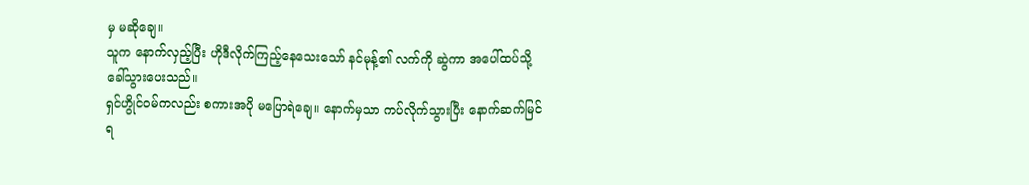မှ မဆိုချေ။
သူက နောက်လှည့်ပြီး ဟိုဒီလိုက်ကြည့်နေသေးသော် နင်မုန့်၏ လက်ကို ဆွဲကာ အပေါ်ထပ်သို့ ခေါ်သွားပေးသည်။
ရှင်ဟွိုင်ဝမ်ကလည်း စကားအပို မပြောရဲချေ။ နောက်မှသာ ကပ်လိုက်သွားပြီး နောက်ဆက်မြင်ရ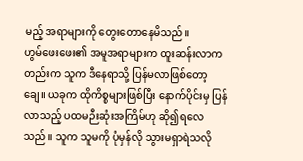မည့် အရာများကို တွေးတောနေမိသည်။
ဟွမ်ဖေးဖေး၏ အမူအရာများက ထူးဆန်းလာကတည်းက သူက ဒီနေရာသို့ ပြန်မလာဖြစ်တော့ချေ။ ယခုက ထိုကိစ္စများဖြစ်ပြီး နောက်ပိုင်းမှ ပြန်လာသည့် ပထမဉီးဆုံးအကြိမ်ဟု ဆို၍ရလေသည်။ သူက သူမကို ပုံမှန်လို သွားမရှာရဲသလို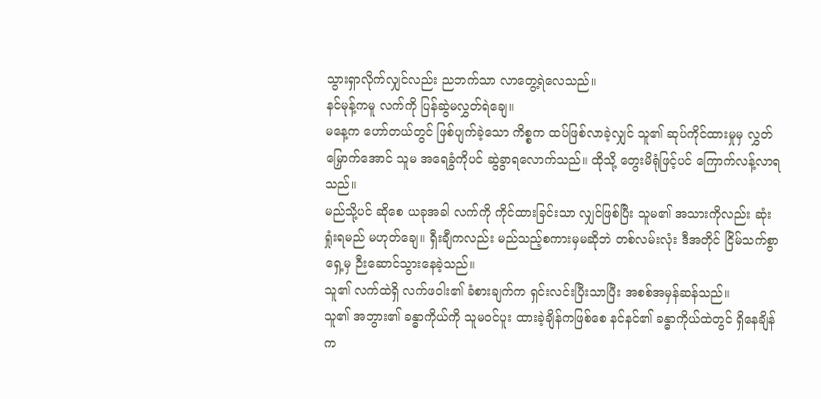သွားရှာလိုက်လျှင်လည်း ညဘက်သာ လာတွေ့ရဲလေသည်။
နင်မုန့်ကမူ လက်ကို ပြန်ဆွဲမလွှတ်ရဲချေ။
မနေ့က ဟော်တယ်တွင် ဖြစ်ပျက်ခဲ့သော ကိစ္စက ထပ်ဖြစ်လာခဲ့လျှင် သူ၏ ဆုပ်ကိုင်ထားမှုမှ လွှတ်မြှောက်အောင် သူမ အရေခွံကိုပင် ဆွဲခွာရလောက်သည်။ ထိုသို့ တွေးမိရုံဖြင့်ပင် ကြောက်လန့်လာရသည်။
မည်သို့ပင် ဆိုစေ ယခုအခါ လက်ကို ကိုင်ထားခြင်းသာ လျှင်ဖြစ်ပြီး သူမ၏ အသားကိုလည်း ဆုံးရှုံးရမည် မဟုတ်ချေ။ ရှီးချီကလည်း မည်သည့်စကားမှမဆိုဘဲ တစ်လမ်းလုံး ဒီအတိုင် ငြိမ်သက်စွာ ရှေ့မှ ဉီးဆောင်သွားနေခဲ့သည်။
သူ၏ လက်ထဲရှိ လက်ဖဝါး၏ ခံစားချက်က ရှင်းလင်းပြီးသာပြီး အစစ်အမှန်ဆန်သည်။
သူ၏ အဘွား၏ ခန္ဓာကိုယ်ကို သူမဝင်ပူး ထားခဲ့ချိန်ကဖြစ်စေ နင်နင်၏ ခန္ဓာကိုယ်ထဲတွင် ရှိနေချိန်က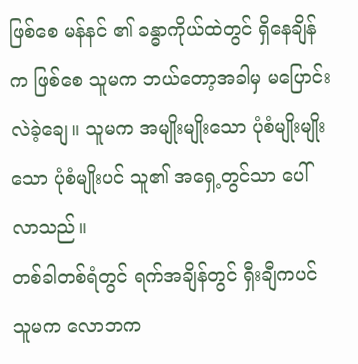ဖြစ်စေ မန်နင် ၏ ခန္ဓာကိုယ်ထဲတွင် ရှိနေချိန်က ဖြစ်စေ သူမက ဘယ်တော့အခါမှ မပြောင်းလဲခဲ့ချေ။ သူမက အမျိုးမျိုးသော ပုံစံမျိုးမျိုးသော ပုံစံမျိုးပင် သူ၏ အရှေ့တွင်သာ ပေါ်လာသည်။
တစ်ခါတစ်ရံတွင် ရက်အချိန်တွင် ရှီးချီကပင် သူမက လောဘက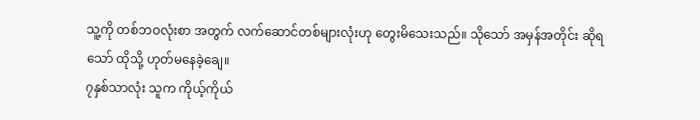သူ့ကို တစ်ဘဝလုံးစာ အတွက် လက်ဆောင်တစ်များလုံးဟု တွေးမိသေးသည်။ သိုသော် အမှန်အတိုင်း ဆိုရသော် ထိုသို့ ဟုတ်မနေခဲ့ချေ။
၇နှစ်သာလုံး သူက ကိုယ့်ကိုယ်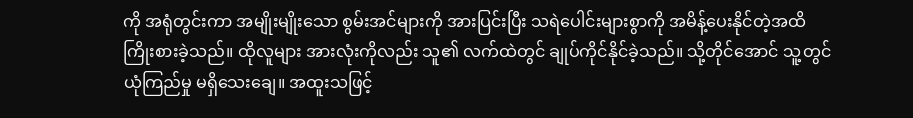ကို အရုံတွင်းကာ အမျိုးမျိုးသော စွမ်းအင်များကို အားပြင်းပြီး သရဲပေါင်းများစွာကို အမိန့်ပေးနိုင်တဲ့အထိ ကြိုးစားခဲ့သည်။ ထိုလူများ အားလုံးကိုလည်း သူ၏ လက်ထဲတွင် ချုပ်ကိုင်နိုင်ခဲ့သည်။ သို့တိုင်အောင် သူ့တွင် ယုံကြည်မှု မရှိသေးချေ။ အထူးသဖြင့်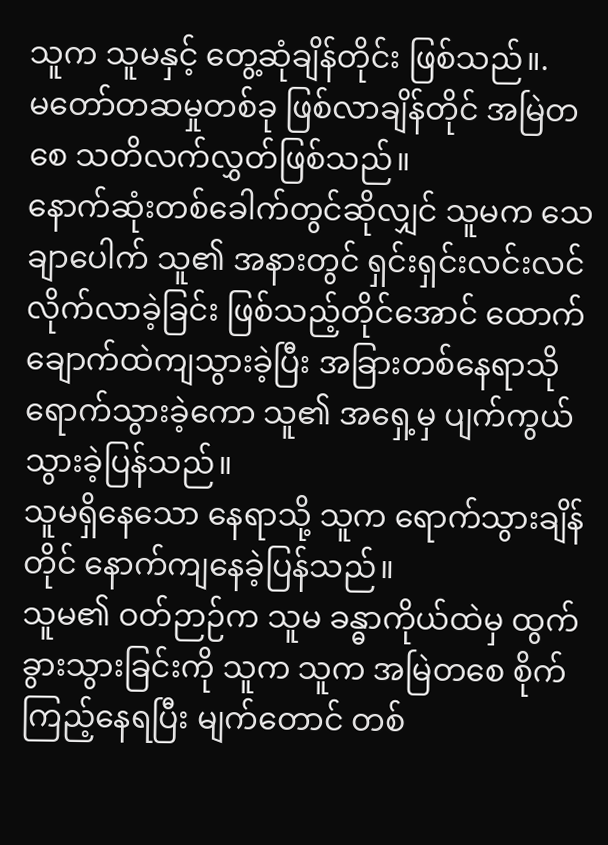သူက သူမနှင့် တွေ့ဆုံချိန်တိုင်း ဖြစ်သည်။.
မတော်တဆမှုတစ်ခု ဖြစ်လာချိန်တိုင် အမြဲတစေ သတိလက်လွှတ်ဖြစ်သည်။
နောက်ဆုံးတစ်ခေါက်တွင်ဆိုလျှင် သူမက သေချာပေါက် သူ၏ အနားတွင် ရှင်းရှင်းလင်းလင် လိုက်လာခဲ့ခြင်း ဖြစ်သည့်တိုင်အောင် ထောက်ချောက်ထဲကျသွားခဲ့ပြီး အခြားတစ်နေရာသို ရောက်သွားခဲ့ကော သူ၏ အရှေ့မှ ပျက်ကွယ်သွားခဲ့ပြန်သည်။
သူမရှိနေသော နေရာသို့ သူက ရောက်သွားချိန်တိုင် နောက်ကျနေခဲ့ပြန်သည်။
သူမ၏ ဝတ်ဉာဉ်က သူမ ခန္ဓာကိုယ်ထဲမှ ထွက်ခွားသွားခြင်းကို သူက သူက အမြဲတစေ စိုက်ကြည့်နေရပြီး မျက်တောင် တစ်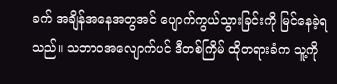ခက် အချိန်အနေအတွအင် ပျောက်ကွယ်သွားခြင်းကို မြင်နေခဲ့ရသည်။ သဘာဝအလျောက်ပင် ဒီတစ်ကြိမ် ထိုတရားခံက သူ့ကို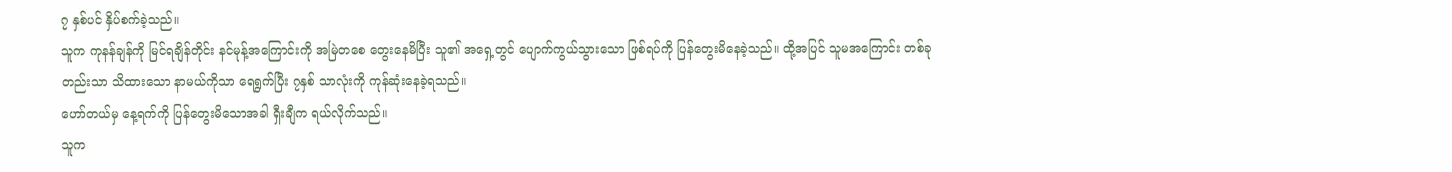၇ နှစ်ပင် နှိပ်စက်ခဲ့သည်။
သူက ကုနန်ချန်ကို မြင်ရချိန်တိုင်း နင်မုန့်အကြောင်းကို အမြဲတစေ တွေးနေမိပြီး သူ၏ အရှေ့တွင် ပျောက်ကွယ်သွားသော ဖြစ်ရပ်ကို ပြန်တွေးမိနေခဲ့သည်။ ထို့အပြင် သူမအကြောင်း တစ်ခုတည်းသာ သိထားသော နာမယ်ကိုသာ ရေရွက်ပြီး ၇နှစ် သာလုံးကို ကုန်ဆုံးနေခဲ့ရသည်။
ဟော်တယ်မှ နေ့ရက်ကို ပြန်တွေးမိသောအခါ ရှီးချီက ရယ်လိုက်သည်။
သူက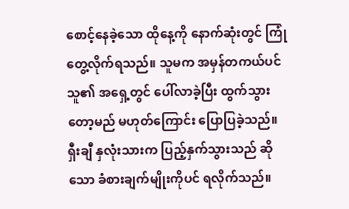စောင့်နေခဲ့သော ထိုနေ့ကို နောက်ဆုံးတွင် ကြုံတွေ့လိုက်ရသည်။ သူမက အမှန်တကယ်ပင် သူ၏ အရှေ့တွင် ပေါ်လာခဲ့ပြီး ထွက်သွားတော့မည် မဟုတ်ကြောင်း ပြောပြခဲ့သည်။
ရှီးချီ နှလုံးသားက ပြည့်နှက်သွားသည် ဆိုသော ခံစားချက်မျိုးကိုပင် ရလိုက်သည်။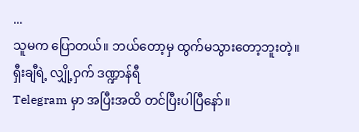...
သူမက ပြောတယ်။ ဘယ်တော့မှ ထွက်မသွားတော့ဘူးတဲ့။
ရှီးချီရဲ့ လျှို့ဝှက် ဒဏ္ဍာန်ရီ
Telegram မှာ အပြီးအထိ တင်ပြီးပါပြီနော်။